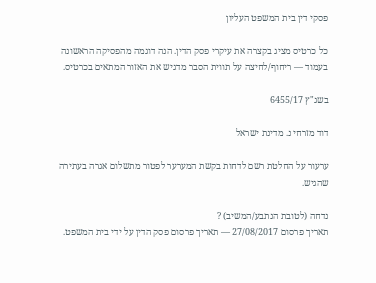פסקי דין בית המשפט העליון

כל כרטיס מציג בקצרה את עיקרי פסק הדין. הנה דוגמה מהפסיקה הראשונה בעמוד — ריחוף/לחיצה על תווית הסבר מדגיש את האזור המתאים בכרטיס.

בשג"ץ 6455/17

דוד מזרחי נ. מדינת ישראל

ערעור על החלטת רשם לדחות בקשת המערער לפטור מתשלום אגרה בעתירה שהגיש.

נדחה (לטובת הנתבע/המשיב) ?
תאריך פרסום 27/08/2017 — תאריך פרסום פסק הדין על ידי בית המשפט.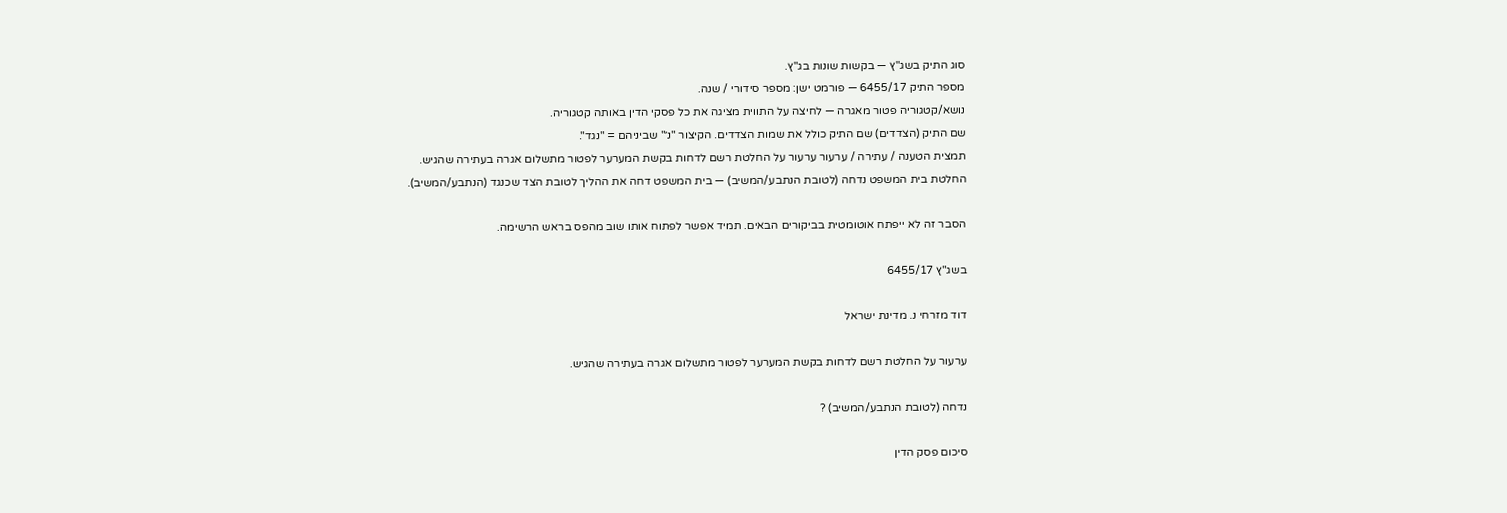סוג התיק בשג"ץ — בקשות שונות בג"ץ.
מספר התיק 6455/17 — פורמט ישן: מספר סידורי / שנה.
נושא/קטגוריה פטור מאגרה — לחיצה על התווית מציגה את כל פסקי הדין באותה קטגוריה.
שם התיק (הצדדים) שם התיק כולל את שמות הצדדים. הקיצור "נ׳" שביניהם = "נגד".
תמצית הטענה / עתירה / ערעור ערעור על החלטת רשם לדחות בקשת המערער לפטור מתשלום אגרה בעתירה שהגיש.
החלטת בית המשפט נדחה (לטובת הנתבע/המשיב) — בית המשפט דחה את ההליך לטובת הצד שכנגד (הנתבע/המשיב).

הסבר זה לא ייפתח אוטומטית בביקורים הבאים. תמיד אפשר לפתוח אותו שוב מהפס בראש הרשימה.

בשג"ץ 6455/17

דוד מזרחי נ. מדינת ישראל

ערעור על החלטת רשם לדחות בקשת המערער לפטור מתשלום אגרה בעתירה שהגיש.

נדחה (לטובת הנתבע/המשיב) ?

סיכום פסק הדין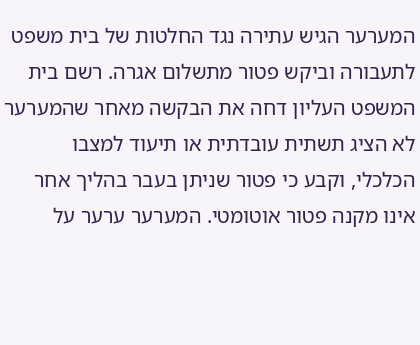המערער הגיש עתירה נגד החלטות של בית משפט לתעבורה וביקש פטור מתשלום אגרה. רשם בית המשפט העליון דחה את הבקשה מאחר שהמערער לא הציג תשתית עובדתית או תיעוד למצבו הכלכלי, וקבע כי פטור שניתן בעבר בהליך אחר אינו מקנה פטור אוטומטי. המערער ערער על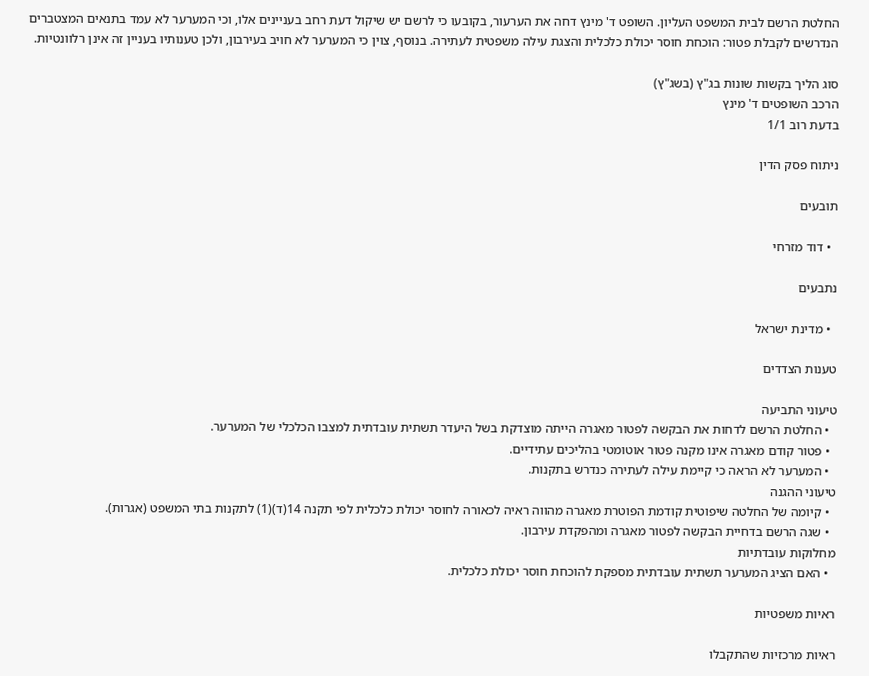החלטת הרשם לבית המשפט העליון. השופט ד' מינץ דחה את הערעור, בקובעו כי לרשם יש שיקול דעת רחב בעניינים אלו, וכי המערער לא עמד בתנאים המצטברים הנדרשים לקבלת פטור: הוכחת חוסר יכולת כלכלית והצגת עילה משפטית לעתירה. בנוסף, צוין כי המערער לא חויב בעירבון, ולכן טענותיו בעניין זה אינן רלוונטיות.

סוג הליך בקשות שונות בג"ץ (בשג"ץ)
הרכב השופטים ד' מינץ
בדעת רוב 1/1

ניתוח פסק הדין

תובעים

  • דוד מזרחי

נתבעים

  • מדינת ישראל

טענות הצדדים

טיעוני התביעה
  • החלטת הרשם לדחות את הבקשה לפטור מאגרה הייתה מוצדקת בשל היעדר תשתית עובדתית למצבו הכלכלי של המערער.
  • פטור קודם מאגרה אינו מקנה פטור אוטומטי בהליכים עתידיים.
  • המערער לא הראה כי קיימת עילה לעתירה כנדרש בתקנות.
טיעוני ההגנה
  • קיומה של החלטה שיפוטית קודמת הפוטרת מאגרה מהווה ראיה לכאורה לחוסר יכולת כלכלית לפי תקנה 14(ד)(1) לתקנות בתי המשפט (אגרות).
  • שגה הרשם בדחיית הבקשה לפטור מאגרה ומהפקדת עירבון.
מחלוקות עובדתיות
  • האם הציג המערער תשתית עובדתית מספקת להוכחת חוסר יכולת כלכלית.

ראיות משפטיות

ראיות מרכזיות שהתקבלו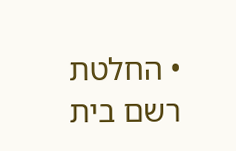• החלטת רשם בית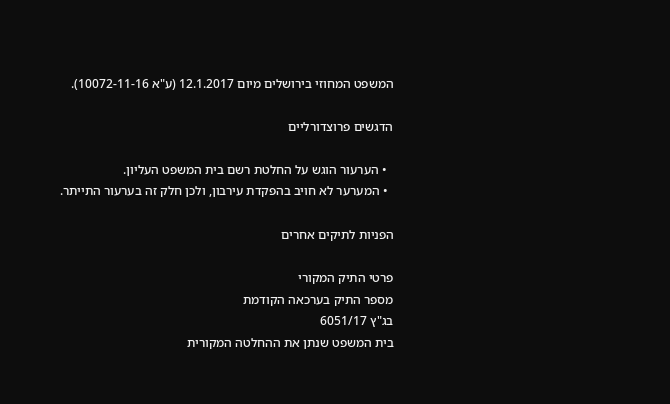המשפט המחוזי בירושלים מיום 12.1.2017 (ע"א 10072-11-16).

הדגשים פרוצדורליים

  • הערעור הוגש על החלטת רשם בית המשפט העליון.
  • המערער לא חויב בהפקדת עירבון, ולכן חלק זה בערעור התייתר.

הפניות לתיקים אחרים

פרטי התיק המקורי
מספר התיק בערכאה הקודמת
בג"ץ 6051/17
בית המשפט שנתן את ההחלטה המקורית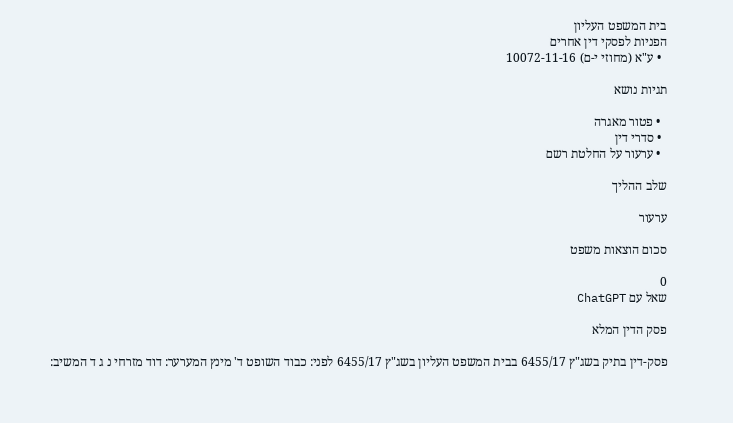בית המשפט העליון
הפניות לפסקי דין אחרים
  • ע"א (מחוזי י-ם) 10072-11-16

תגיות נושא

  • פטור מאגרה
  • סדרי דין
  • ערעור על החלטת רשם

שלב ההליך

ערעור

סכום הוצאות משפט

0
שאל עם ChatGPT

פסק הדין המלא

פסק-דין בתיק בשג"ץ 6455/17 בבית המשפט העליון בשג"ץ 6455/17 לפני: כבוד השופט ד' מינץ המערער: דוד מזרחי נ ג ד המשיב: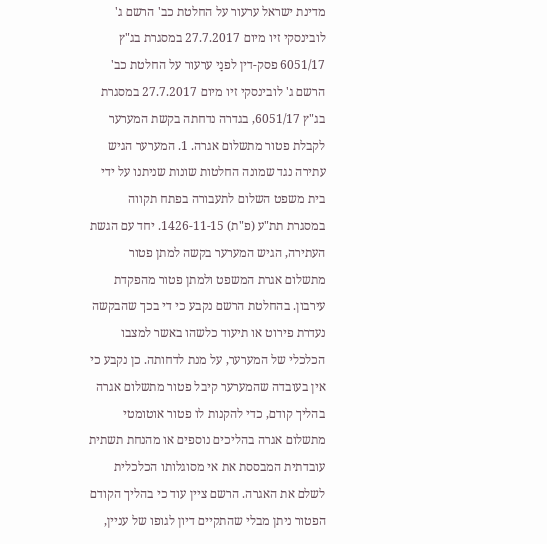מדינת ישראל ערעור על החלטת כב' הרשם ג' לובינסקי זיו מיום 27.7.2017 במסגרת בג"ץ 6051/17 פסק-דין לפנַי ערעור על החלטת כב' הרשם ג' לובינסקי זיו מיום 27.7.2017 במסגרת בג"ץ 6051/17, בגדרה נדחתה בקשת המערער לקבלת פטור מתשלום אגרה. 1. המערער הגיש עתירה נגד שמונה החלטות שונות שניתנו על ידי בית משפט השלום לתעבורה בפתח תקווה במסגרת תת"ע (פ"ת) 1426-11-15. יחד עם הגשת העתירה, הגיש המערער בקשה למתן פטור מתשלום אגרת המשפט ולמתן פטור מהפקדת עירבון. בהחלטת הרשם נקבע כי די בכך שהבקשה נעדרת פירוט או תיעוד כלשהו באשר למצבו הכלכלי של המערער, על מנת לדחותה. כן נקבע כי אין בעובדה שהמערער קיבל פטור מתשלום אגרה בהליך קודם, כדי להקנות לו פטור אוטומטי מתשלום אגרה בהליכים נוספים או מהנחת תשתית עובדתית המבססת את אי מסוגלותו הכלכלית לשלם את האגרה. הרשם ציין עוד כי בהליך הקודם הפטור ניתן מבלי שהתקיים דיון לגופו של עניין,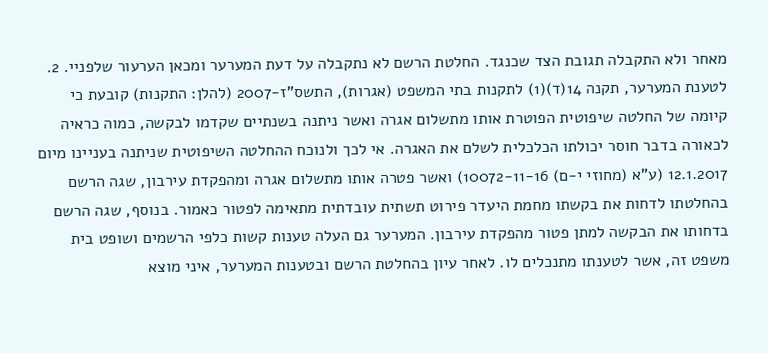מאחר ולא התקבלה תגובת הצד שכנגד. החלטת הרשם לא נתקבלה על דעת המערער ומכאן הערעור שלפניי. 2. לטענת המערער, תקנה 14(ד)(1) לתקנות בתי המשפט (אגרות), התשס"ז-2007 (להלן: התקנות) קובעת כי קיומה של החלטה שיפוטית הפוטרת אותו מתשלום אגרה ואשר ניתנה בשנתיים שקדמו לבקשה, כמוה כראיה לכאורה בדבר חוסר יכולתו הכלכלית לשלם את האגרה. אי לכך ולנוכח ההחלטה השיפוטית שניתנה בעניינו מיום 12.1.2017 (ע"א (מחוזי י-ם) 10072-11-16) ואשר פטרה אותו מתשלום אגרה ומהפקדת עירבון, שגה הרשם בהחלטתו לדחות את בקשתו מחמת היעדר פירוט תשתית עובדתית מתאימה לפטור כאמור. בנוסף, שגה הרשם בדחותו את הבקשה למתן פטור מהפקדת עירבון. המערער גם העלה טענות קשות כלפי הרשמים ושופט בית משפט זה, אשר לטענתו מתנכלים לו. לאחר עיון בהחלטת הרשם ובטענות המערער, איני מוצא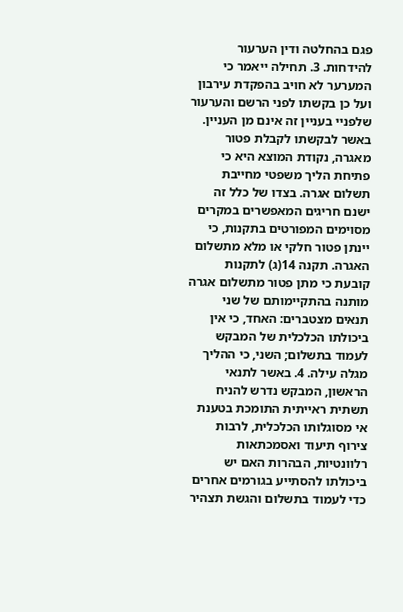פגם בהחלטה ודין הערעור להידחות. 3. תחילה ייאמר כי המערער לא חויב בהפקדת עירבון ועל כן בקשתו לפני הרשם והערעור שלפניי בעניין זה אינם מן העניין. באשר לבקשתו לקבלת פטור מאגרה, נקודת המוצא היא כי פתיחת הליך משפטי מחייבת תשלום אגרה. בצדו של כלל זה ישנם חריגים המאפשרים במקרים מסוימים המפורטים בתקנות, כי יינתן פטור חלקי או מלא מתשלום האגרה. תקנה 14(ג) לתקנות קובעת כי מתן פטור מתשלום אגרה מותנה בהתקיימותם של שני תנאים מצטברים: האחד, כי אין ביכולתו הכלכלית של המבקש לעמוד בתשלום; השני, כי ההליך מגלה עילה. 4. באשר לתנאי הראשון, המבקש נדרש להניח תשתית ראייתית התומכת בטענת אי מסוגלותו הכלכלית, לרבות צירוף תיעוד ואסמכתאות רלוונטיות, הבהרות האם יש ביכולתו להסתייע בגורמים אחרים כדי לעמוד בתשלום והגשת תצהיר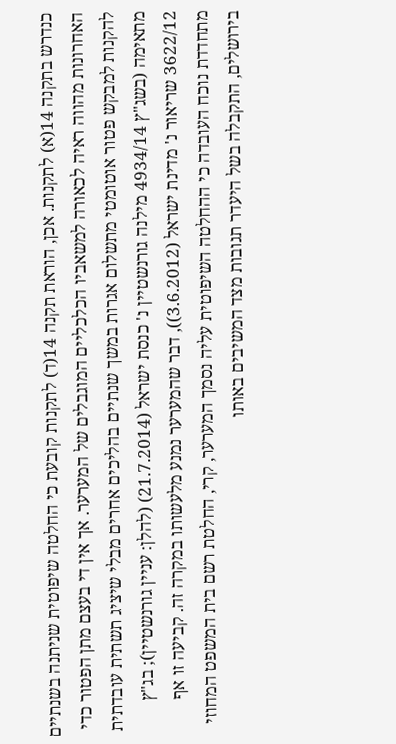כנדרש בתקנה 14(א) לתקנות. אכן, הוראת תקנה 14(ד) לתקנות קובעת כי החלטה שיפוטית שניתנה בשנתיים האחרונות מהווה ראיה לכאורה למשאביו הכלכליים המוגבלים של המערער. אך אין די בעצם מתן הפטור כדי להקנות למבקש פטור אוטומטי מתשלום אגרות במשך שנתיים בהליכים אחרים מבלי שיציג תשתית עובדתית מתאימה (בשג"ץ 4934/14 מילנה גורנשטיין נ' כנסת ישראל (21.7.2014) (להלן: עניין גורנשטיין); בג"ץ 3622/12 שריאור נ' מדינת ישראל (3.6.2012)), דבר שהמערער נמנע מלעשותו במקרה זה. קביעה זו אף מתחדדת נוכח העובדה כי ההחלטה השיפוטית עליה נסמך המערער, קרי, החלטת רשם בית המשפט המחוזי בירושלים, התקבלה בשל היעדר תגובות מצד המשיבים באותו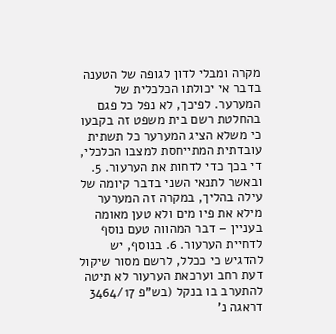מקרה ומבלי לדון לגופה של הטענה בדבר אי יכולתו הכלכלית של המערער. לפיכך, לא נפל כל פגם בהחלטת רשם בית משפט זה בקבעו כי משלא הציג המערער כל תשתית עובדתית המתייחסת למצבו הכלכלי, די בכך כדי לדחות את הערעור. 5. ובאשר לתנאי השני בדבר קיומה של עילה בהליך, במקרה זה המערער מילא את פיו מים ולא טען מאומה בעניין – דבר המהווה טעם נוסף לדחיית הערעור. 6. בנוסף, יש להדגיש כי ככלל, לרשם מסור שיקול דעת רחב וערכאת הערעור לא תיטה להתערב בו בנקל (בש"פ 3464/17 דראגה נ'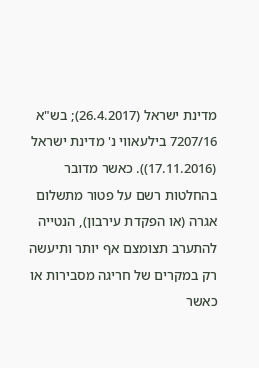מדינת ישראל (26.4.2017); בש"א 7207/16 בילעאווי נ' מדינת ישראל (17.11.2016)). כאשר מדובר בהחלטות רשם על פטור מתשלום אגרה (או הפקדת עירבון), הנטייה להתערב תצומצם אף יותר ותיעשה רק במקרים של חריגה מסבירות או כאשר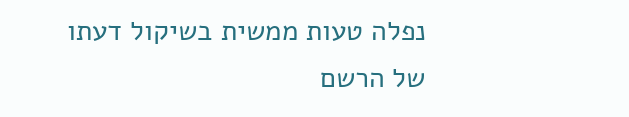נפלה טעות ממשית בשיקול דעתו של הרשם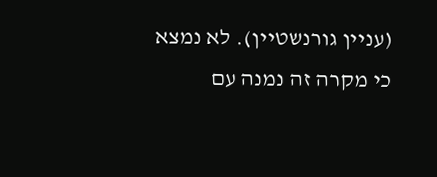(עניין גורנשטיין). לא נמצא כי מקרה זה נמנה עם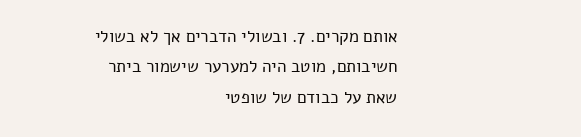אותם מקרים. 7. ובשולי הדברים אך לא בשולי חשיבותם, מוטב היה למערער שישמור ביתר שאת על כבודם של שופטי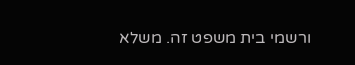ורשמי בית משפט זה. משלא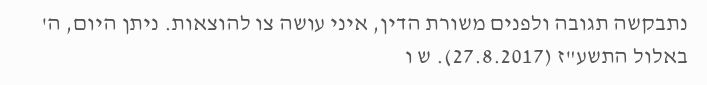נתבקשה תגובה ולפנים משורת הדין, איני עושה צו להוצאות. ניתן היום, ה' באלול התשע"ז (27.8.2017). ש ו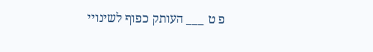פ ט ___ העותק כפוף לשינויי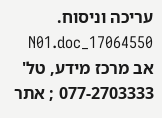עריכה וניסוח. 17064550_N01.doc אב מרכז מידע, טל' 077-2703333 ; אתר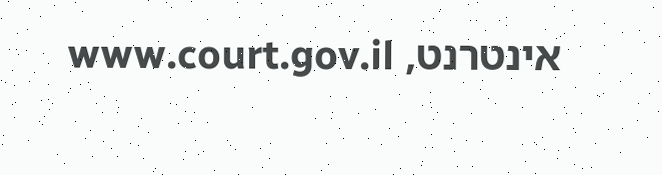אינטרנט, www.court.gov.il